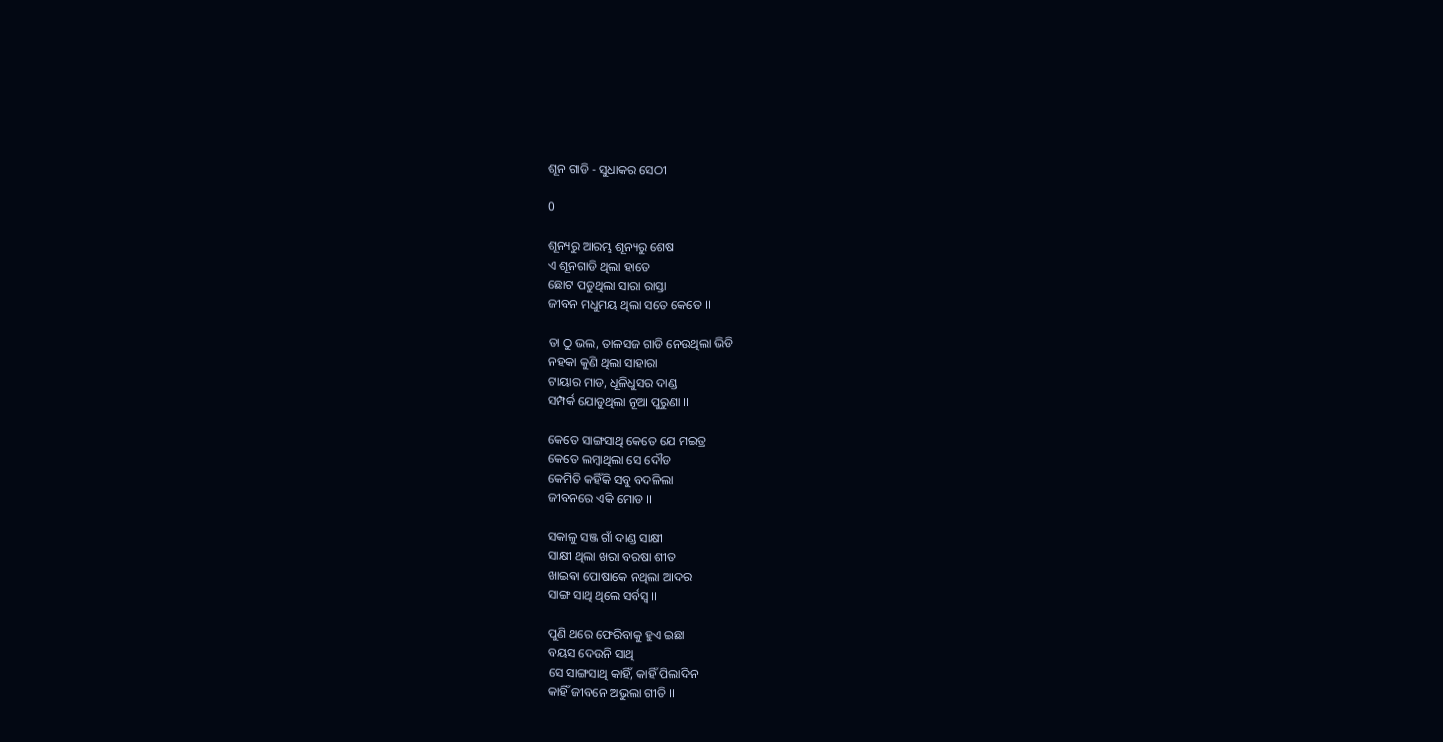ଶୂନ ଗାଡି - ସୁଧାକର ସେଠୀ

0

ଶୂନ୍ୟରୁ ଆରମ୍ଭ ଶୂନ୍ୟରୁ ଶେଷ
ଏ ଶୂନଗାଡି ଥିଲା ହାତେ
ଛୋଟ ପଡୁଥିଲା ସାରା ରାସ୍ତା
ଜୀବନ ମଧୁମୟ ଥିଲା ସତେ କେତେ ।।

ତା ଠୁ ଭଲ, ତାଳସଜ ଗାଡି ନେଉଥିଲା ଭିଡି
ନହକା କୁଣି ଥିଲା ସାହାରା
ଟାୟାର ମାଡ, ଧୂଳିଧୁସର ଦାଣ୍ଡ
ସମ୍ପର୍କ ଯୋଡୁଥିଲା ନୂଆ ପୁରୁଣା ।।

କେତେ ସାଙ୍ଗସାଥି କେତେ ଯେ ମଇତ୍ର
କେତେ ଲମ୍ବାଥିଲା ସେ ଦୌଡ
କେମିତି କହିଁକି ସବୁ ବଦଳିଲା
ଜୀବନରେ ଏକି ମୋଡ ।।

ସକାଳୁ ସଞ୍ଜ ଗାଁ ଦାଣ୍ଡ ସାକ୍ଷୀ
ସାକ୍ଷୀ ଥିଲା ଖରା ବରଷା ଶୀତ
ଖାଇଵା ପୋଷାକେ ନଥିଲା ଆଦର
ସାଙ୍ଗ ସାଥି ଥିଲେ ସର୍ବସ୍ଵ ।।

ପୁଣି ଥରେ ଫେରିବାକୁ ହୁଏ ଇଛା
ବୟସ ଦେଉନି ସାଥି
ସେ ସାଙ୍ଗସାଥି କାହିଁ, କାହିଁ ପିଲାଦିନ
କାହିଁ ଜୀବନେ ଅଭୁଲା ଗୀତି ।।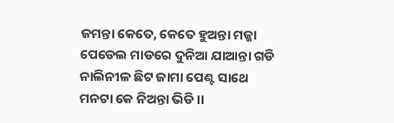ଜମନ୍ତା କେତେ, କେତେ ହୁଅନ୍ତା ମଜ୍ଜା
ପେଡେଲ ମାଡରେ ଦୁନିଆ ଯାଆନ୍ତା ଗଡି
ନାଲିନୀଳ ଛିଟ ଜାମା ପେଣ୍ଟ ସାଥେ
ମନଟା କେ ନିଅନ୍ତା ଭିଡି ।।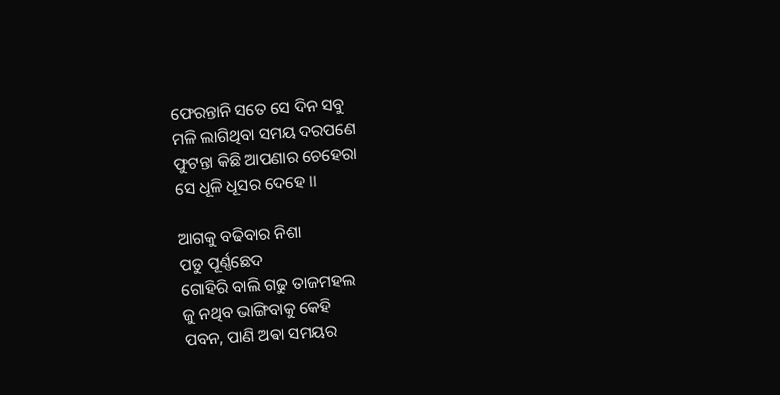ଫେରନ୍ତାନି ସତେ ସେ ଦିନ ସବୁ
ମଳି ଲାଗିଥିବା ସମୟ ଦରପଣେ
ଫୁଟନ୍ତା କିଛି ଆପଣାର ଚେହେରା
ସେ ଧୂଳି ଧୂସର ଦେହେ ।।

ଆଗକୁ ବଢିବାର ନିଶା
ପଡୁ ପୂର୍ଣ୍ଣଛେଦ
ଗୋହିରି ବାଲି ଗଢୁ ତାଜମହଲ
ଜୁ ନଥିବ ଭାଙ୍ଗିବାକୁ କେହି
ପବନ, ପାଣି ଅଵା ସମୟର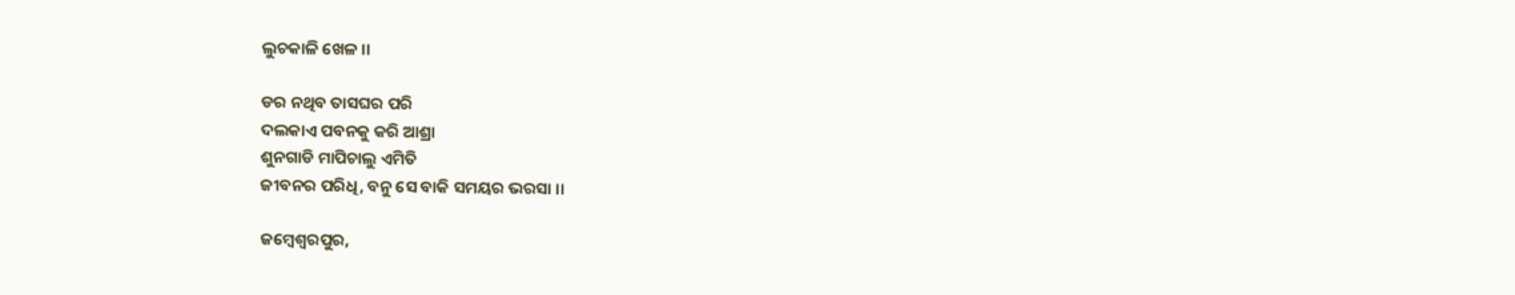ଲୁଚକାଳି ଖେଳ ।।

ଡର ନଥିବ ତାସଘର ପରି
ଦଲକାଏ ପବନକୁ କରି ଆଶ୍ରା
ଶୁନଗାଡି ମାପିଚାଲୁ ଏମିତି
ଜୀବନର ପରିଧି, ବନୁ ସେ ବାକି ସମୟର ଭରସା ।।

ଜମ୍ବେଶ୍ଵରପୁର,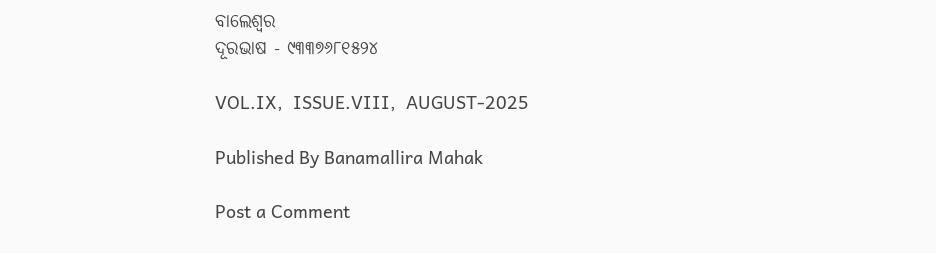ବାଲେଶ୍ଵର
ଦୂରଭାଷ - ୯୩୩୭୬୮୧୫୨୪

VOL.IX,  ISSUE.VIII,  AUGUST-2025

Published By Banamallira Mahak

Post a Comment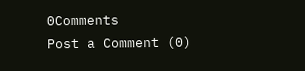0Comments
Post a Comment (0)